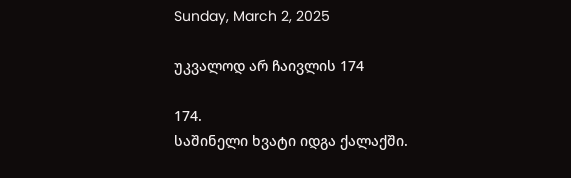Sunday, March 2, 2025

უკვალოდ არ ჩაივლის 174

174.
საშინელი ხვატი იდგა ქალაქში.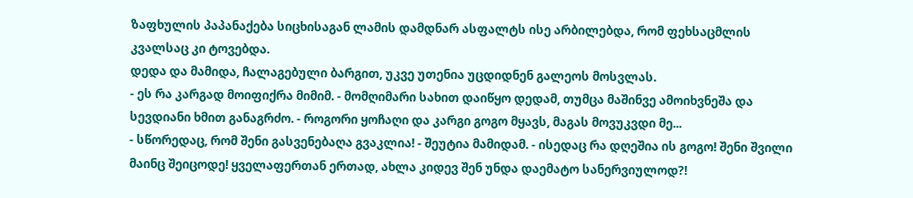ზაფხულის პაპანაქება სიცხისაგან ლამის დამდნარ ასფალტს ისე არბილებდა, რომ ფეხსაცმლის კვალსაც კი ტოვებდა.
დედა და მამიდა, ჩალაგებული ბარგით, უკვე უთენია უცდიდნენ გალეოს მოსვლას.
- ეს რა კარგად მოიფიქრა მიმიმ. - მომღიმარი სახით დაიწყო დედამ, თუმცა მაშინვე ამოიხვნეშა და სევდიანი ხმით განაგრძო. - როგორი ყოჩაღი და კარგი გოგო მყავს, მაგას მოვუკვდი მე...
- სწორედაც, რომ შენი გასვენებაღა გვაკლია! - შეუტია მამიდამ. - ისედაც რა დღეშია ის გოგო! შენი შვილი მაინც შეიცოდე! ყველაფერთან ერთად, ახლა კიდევ შენ უნდა დაემატო სანერვიულოდ?!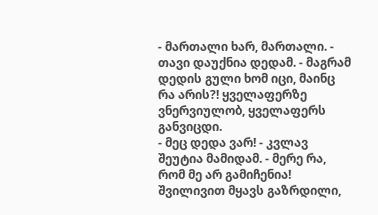- მართალი ხარ, მართალი. - თავი დაუქნია დედამ. - მაგრამ დედის გული ხომ იცი, მაინც რა არის?! ყველაფერზე ვნერვიულობ, ყველაფერს განვიცდი.
- მეც დედა ვარ! - კვლავ შეუტია მამიდამ. - მერე რა, რომ მე არ გამიჩენია! შვილივით მყავს გაზრდილი,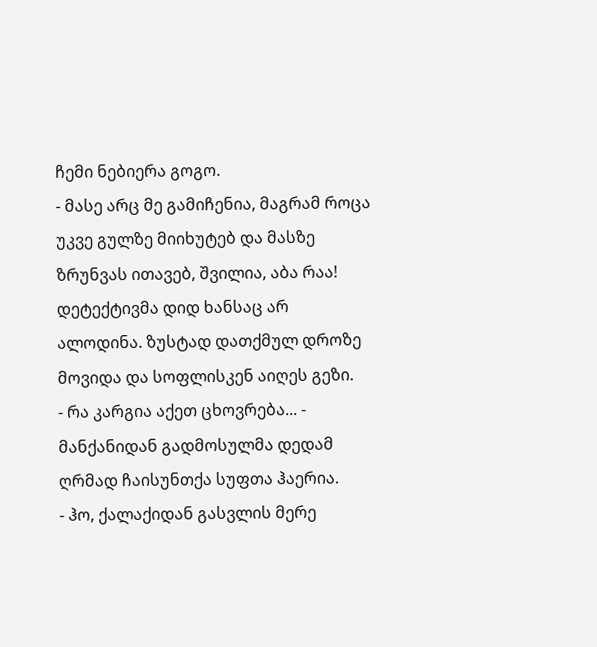ჩემი ნებიერა გოგო.
- მასე არც მე გამიჩენია, მაგრამ როცა უკვე გულზე მიიხუტებ და მასზე ზრუნვას ითავებ, შვილია, აბა რაა!
დეტექტივმა დიდ ხანსაც არ ალოდინა. ზუსტად დათქმულ დროზე მოვიდა და სოფლისკენ აიღეს გეზი.
- რა კარგია აქეთ ცხოვრება... - მანქანიდან გადმოსულმა დედამ ღრმად ჩაისუნთქა სუფთა ჰაერია.
- ჰო, ქალაქიდან გასვლის მერე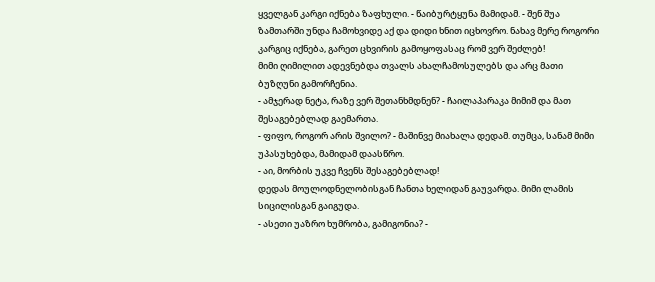ყველგან კარგი იქნება ზაფხული. - წაიბურტყუნა მამიდამ. - შენ შუა ზამთარში უნდა ჩამოხვიდე აქ და დიდი ხნით იცხოვრო. ნახავ მერე როგორი კარგიც იქნება, გარეთ ცხვირის გამოყოფასაც რომ ვერ შეძლებ!
მიმი ღიმილით ადევნებდა თვალს ახალჩამოსულებს და არც მათი ბუზღუნი გამორჩენია.
- ამჯერად ნეტა, რაზე ვერ შეთანხმდნენ? - ჩაილაპარაკა მიმიმ და მათ შესაგებებლად გაემართა.
- ფიფო, როგორ არის შვილო? - მაშინვე მიახალა დედამ. თუმცა, სანამ მიმი უპასუხებდა, მამიდამ დაასწრო.
- აი, მორბის უკვე ჩვენს შესაგებებლად!
დედას მოულოდნელობისგან ჩანთა ხელიდან გაუვარდა. მიმი ლამის სიცილისგან გაიგუდა.
- ასეთი უაზრო ხუმრობა, გამიგონია? -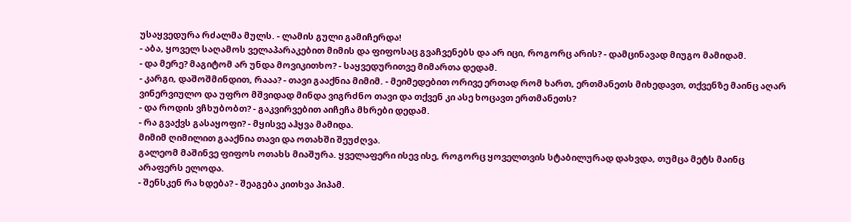უსაყვედურა რძალმა მულს. - ლამის გული გამიჩერდა!
- აბა, ყოველ საღამოს ველაპარაკებით მიმის და ფიფოსაც გვაჩვენებს და არ იცი, როგორც არის? - დამცინავად მიუგო მამიდამ.
- და მერე? მაგიტომ არ უნდა მოვიკითხო? - საყვედურითვე მიმართა დედამ.
- კარგი, დაშოშმინდით, რააა? - თავი გააქნია მიმიმ. - მეიმედებით ორივე ერთად რომ ხართ, ერთმანეთს მიხედავთ, თქვენზე მაინც აღარ ვინერვიულო და უფრო მშვიდად მინდა ვიგრძნო თავი და თქვენ კი ასე ხოცავთ ერთმანეთს?
- და როდის ვჩხუბობთ? - გაკვირვებით აიჩეჩა მხრები დედამ.
- რა გვაქვს გასაყოფი? - მყისვე აჰყვა მამიდა.
მიმიმ ღიმილით გააქნია თავი და ოთახში შეუძღვა.
გალეომ მაშინვე ფიფოს ოთახს მიაშურა. ყველაფერი ისევ ისე, როგორც ყოველთვის სტაბილურად დახვდა, თუმცა მეტს მაინც არაფერს ელოდა.
- შენსკენ რა ხდება? - შეაგება კითხვა პიპამ.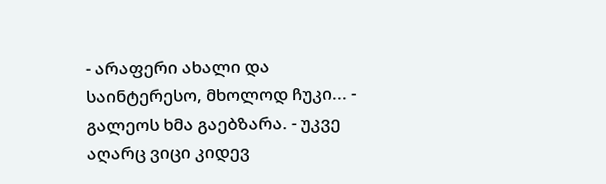- არაფერი ახალი და საინტერესო, მხოლოდ ჩუკი... - გალეოს ხმა გაებზარა. - უკვე აღარც ვიცი კიდევ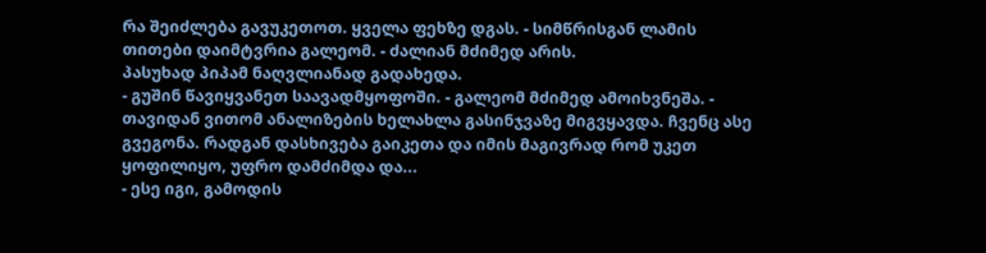რა შეიძლება გავუკეთოთ. ყველა ფეხზე დგას. - სიმწრისგან ლამის თითები დაიმტვრია გალეომ. - ძალიან მძიმედ არის.
პასუხად პიპამ ნაღვლიანად გადახედა.
- გუშინ წავიყვანეთ საავადმყოფოში. - გალეომ მძიმედ ამოიხვნეშა. - თავიდან ვითომ ანალიზების ხელახლა გასინჯვაზე მიგვყავდა. ჩვენც ასე გვეგონა. რადგან დასხივება გაიკეთა და იმის მაგივრად რომ უკეთ ყოფილიყო, უფრო დამძიმდა და...
- ესე იგი, გამოდის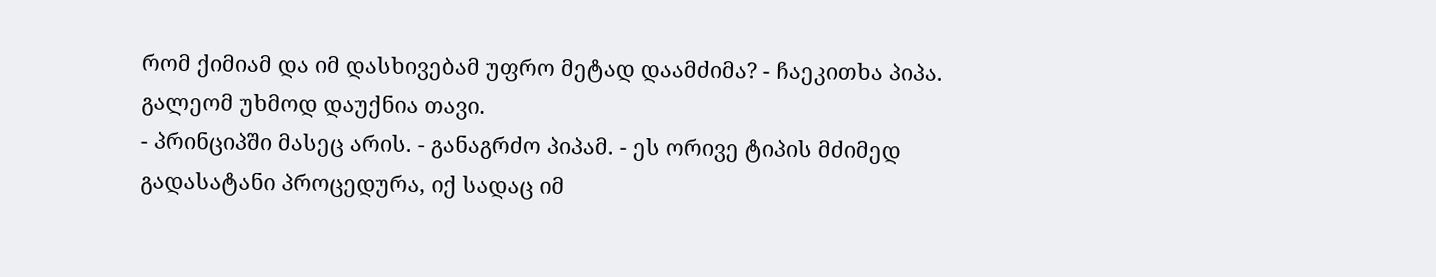რომ ქიმიამ და იმ დასხივებამ უფრო მეტად დაამძიმა? - ჩაეკითხა პიპა.
გალეომ უხმოდ დაუქნია თავი.
- პრინციპში მასეც არის. - განაგრძო პიპამ. - ეს ორივე ტიპის მძიმედ გადასატანი პროცედურა, იქ სადაც იმ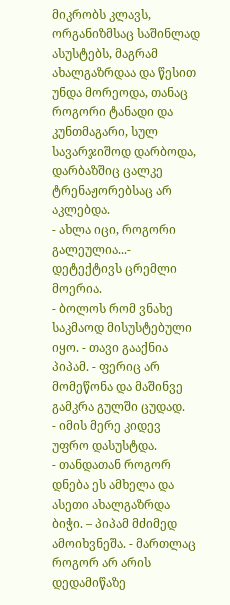მიკრობს კლავს, ორგანიზმსაც საშინლად ასუსტებს, მაგრამ ახალგაზრდაა და წესით უნდა მორეოდა, თანაც როგორი ტანადი და კუნთმაგარი, სულ სავარჯიშოდ დარბოდა, დარბაზშიც ცალკე ტრენაჟორებსაც არ აკლებდა.
- ახლა იცი, როგორი გალეულია...- დეტექტივს ცრემლი მოერია.
- ბოლოს რომ ვნახე საკმაოდ მისუსტებული იყო. - თავი გააქნია პიპამ. - ფერიც არ მომეწონა და მაშინვე გამკრა გულში ცუდად.
- იმის მერე კიდევ უფრო დასუსტდა.
- თანდათან როგორ დნება ეს ამხელა და ასეთი ახალგაზრდა ბიჭი. – პიპამ მძიმედ ამოიხვნეშა. - მართლაც როგორ არ არის დედამიწაზე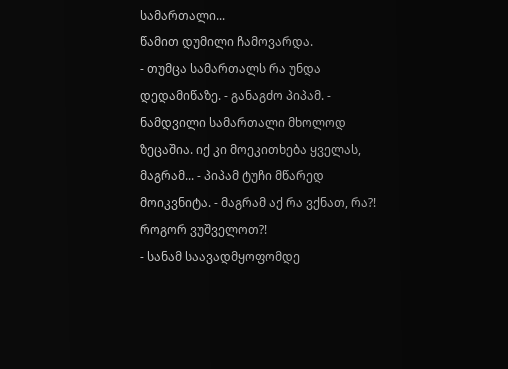სამართალი...
წამით დუმილი ჩამოვარდა.
- თუმცა სამართალს რა უნდა დედამიწაზე. - განაგძო პიპამ. - ნამდვილი სამართალი მხოლოდ ზეცაშია. იქ კი მოეკითხება ყველას, მაგრამ... - პიპამ ტუჩი მწარედ მოიკვნიტა. - მაგრამ აქ რა ვქნათ, რა?! როგორ ვუშველოთ?!
- სანამ საავადმყოფომდე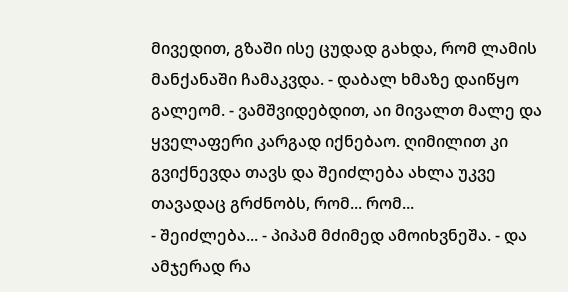მივედით, გზაში ისე ცუდად გახდა, რომ ლამის მანქანაში ჩამაკვდა. - დაბალ ხმაზე დაიწყო გალეომ. - ვამშვიდებდით, აი მივალთ მალე და ყველაფერი კარგად იქნებაო. ღიმილით კი გვიქნევდა თავს და შეიძლება ახლა უკვე თავადაც გრძნობს, რომ... რომ...
- შეიძლება... - პიპამ მძიმედ ამოიხვნეშა. - და ამჯერად რა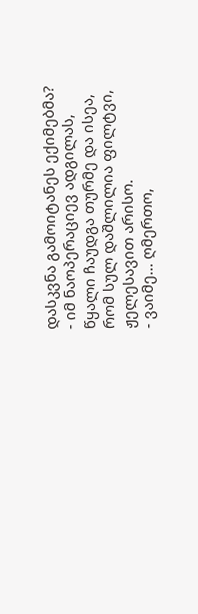დასკვნა გამოიტანეს ექიმებმა?
- იმ ნაოპერაციევ ადგილას, წყალი ჩაუდგა თურმე და ისეა, რომ სულ დაშლილია ფილტვი, ჟელესავით არისო.
- ვაიმე... ღმერთო,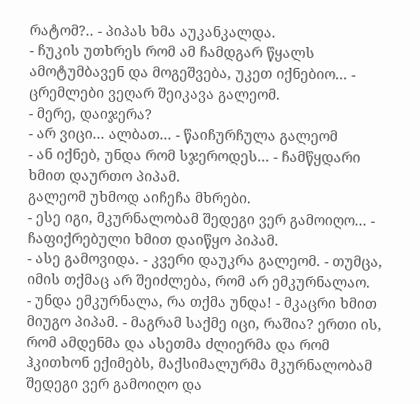რატომ?.. - პიპას ხმა აუკანკალდა.
- ჩუკის უთხრეს რომ ამ ჩამდგარ წყალს ამოტუმბავენ და მოგეშვება, უკეთ იქნებიო... - ცრემლები ვეღარ შეიკავა გალეომ.
- მერე, დაიჯერა?
- არ ვიცი... ალბათ... - წაიჩურჩულა გალეომ
- ან იქნებ, უნდა რომ სჯეროდეს... - ჩამწყდარი ხმით დაურთო პიპამ.
გალეომ უხმოდ აიჩეჩა მხრები.
- ესე იგი, მკურნალობამ შედეგი ვერ გამოიღო... - ჩაფიქრებული ხმით დაიწყო პიპამ.
- ასე გამოვიდა. - კვერი დაუკრა გალეომ. - თუმცა, იმის თქმაც არ შეიძლება, რომ არ ემკურნალაო.
- უნდა ემკურნალა, რა თქმა უნდა! - მკაცრი ხმით მიუგო პიპამ. - მაგრამ საქმე იცი, რაშია? ერთი ის, რომ ამდენმა და ასეთმა ძლიერმა და რომ ჰკითხონ ექიმებს, მაქსიმალურმა მკურნალობამ შედეგი ვერ გამოიღო და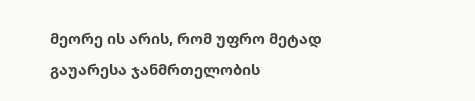მეორე ის არის, რომ უფრო მეტად გაუარესა ჯანმრთელობის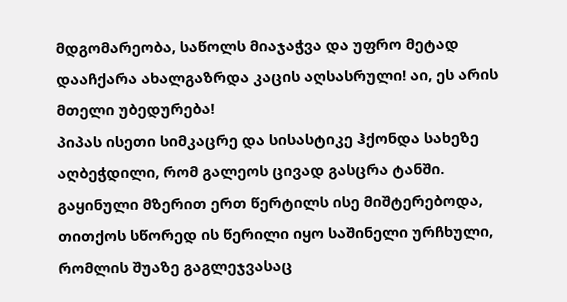მდგომარეობა, საწოლს მიაჯაჭვა და უფრო მეტად დააჩქარა ახალგაზრდა კაცის აღსასრული! აი, ეს არის მთელი უბედურება!
პიპას ისეთი სიმკაცრე და სისასტიკე ჰქონდა სახეზე აღბეჭდილი, რომ გალეოს ცივად გასცრა ტანში. გაყინული მზერით ერთ წერტილს ისე მიშტერებოდა, თითქოს სწორედ ის წერილი იყო საშინელი ურჩხული, რომლის შუაზე გაგლეჯვასაც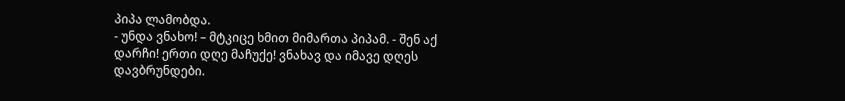პიპა ლამობდა.
- უნდა ვნახო! – მტკიცე ხმით მიმართა პიპამ. - შენ აქ დარჩი! ერთი დღე მაჩუქე! ვნახავ და იმავე დღეს დავბრუნდები.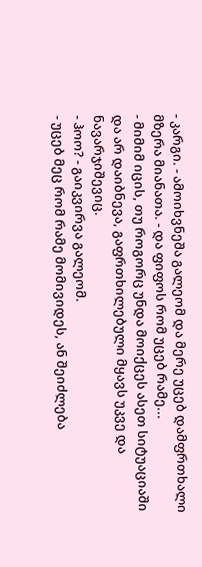- კარგი. - ამოიხვნეშა გალეომ და მერე უცებ დამფრთხალი მზერა მიანათა. - და ფიფოს რომ უცებ რამე...
- მიმიმ იცის, თუ როგორც უნდა მოიქცეს ასეთ სიტუაციაში და არ დაიბნევა, გაფრთხილებული მყავს უკვე და ნავარჯიშევიც.
- ჰოო? - გაიკვირვა გალეომ.
- უცებ მეც რომ რამე მომივიდეს, ან შეიძლება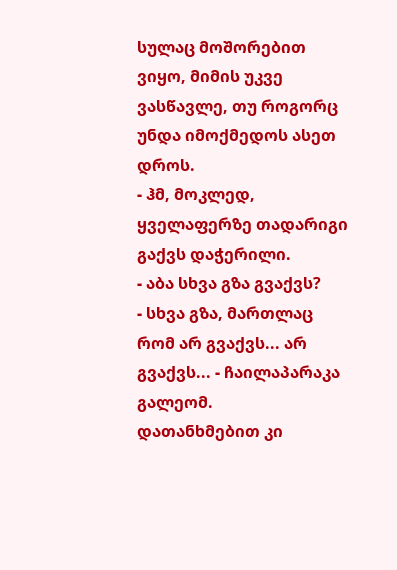სულაც მოშორებით ვიყო, მიმის უკვე ვასწავლე, თუ როგორც უნდა იმოქმედოს ასეთ დროს.
- ჰმ, მოკლედ, ყველაფერზე თადარიგი გაქვს დაჭერილი.
- აბა სხვა გზა გვაქვს?
- სხვა გზა, მართლაც რომ არ გვაქვს... არ გვაქვს... - ჩაილაპარაკა გალეომ.
დათანხმებით კი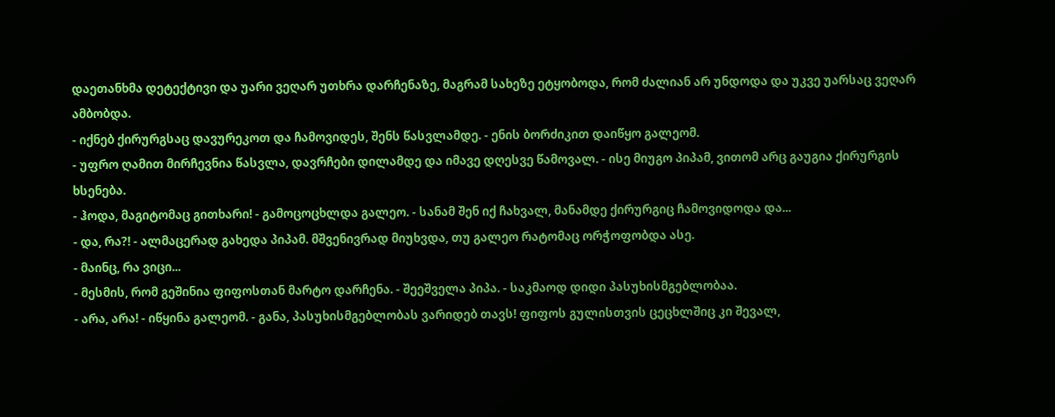დაეთანხმა დეტექტივი და უარი ვეღარ უთხრა დარჩენაზე, მაგრამ სახეზე ეტყობოდა, რომ ძალიან არ უნდოდა და უკვე უარსაც ვეღარ ამბობდა.
- იქნებ ქირურგსაც დავურეკოთ და ჩამოვიდეს, შენს წასვლამდე. - ენის ბორძიკით დაიწყო გალეომ.
- უფრო ღამით მირჩევნია წასვლა, დავრჩები დილამდე და იმავე დღესვე წამოვალ. - ისე მიუგო პიპამ, ვითომ არც გაუგია ქირურგის ხსენება.
- ჰოდა, მაგიტომაც გითხარი! - გამოცოცხლდა გალეო. - სანამ შენ იქ ჩახვალ, მანამდე ქირურგიც ჩამოვიდოდა და...
- და, რა?! - ალმაცერად გახედა პიპამ. მშვენივრად მიუხვდა, თუ გალეო რატომაც ორჭოფობდა ასე.
- მაინც, რა ვიცი...
- მესმის, რომ გეშინია ფიფოსთან მარტო დარჩენა. - შეეშველა პიპა. - საკმაოდ დიდი პასუხისმგებლობაა.
- არა, არა! - იწყინა გალეომ. - განა, პასუხისმგებლობას ვარიდებ თავს! ფიფოს გულისთვის ცეცხლშიც კი შევალ,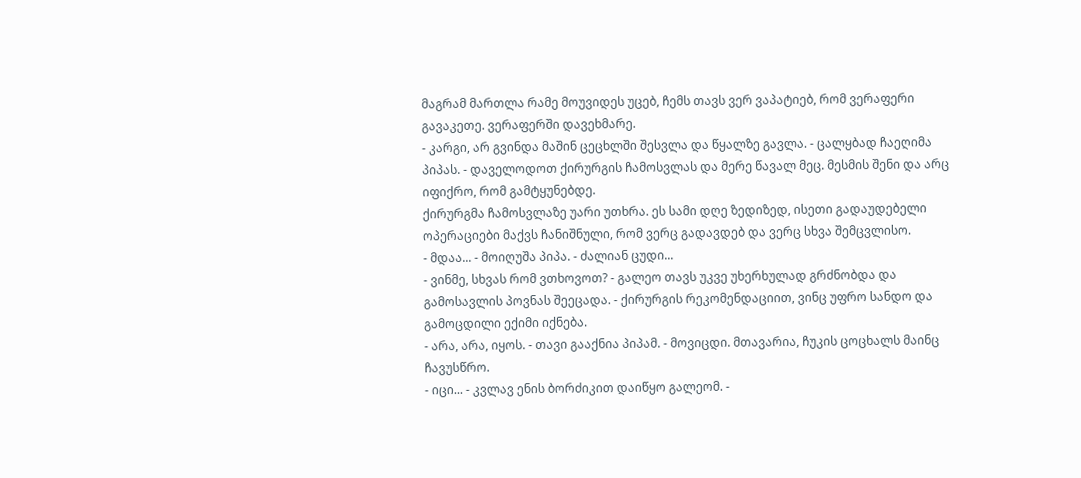მაგრამ მართლა რამე მოუვიდეს უცებ, ჩემს თავს ვერ ვაპატიებ, რომ ვერაფერი გავაკეთე. ვერაფერში დავეხმარე.
- კარგი, არ გვინდა მაშინ ცეცხლში შესვლა და წყალზე გავლა. - ცალყბად ჩაეღიმა პიპას. - დაველოდოთ ქირურგის ჩამოსვლას და მერე წავალ მეც. მესმის შენი და არც იფიქრო, რომ გამტყუნებდე.
ქირურგმა ჩამოსვლაზე უარი უთხრა. ეს სამი დღე ზედიზედ, ისეთი გადაუდებელი ოპერაციები მაქვს ჩანიშნული, რომ ვერც გადავდებ და ვერც სხვა შემცვლისო.
- მდაა... - მოიღუშა პიპა. - ძალიან ცუდი...
- ვინმე, სხვას რომ ვთხოვოთ? - გალეო თავს უკვე უხერხულად გრძნობდა და გამოსავლის პოვნას შეეცადა. - ქირურგის რეკომენდაციით, ვინც უფრო სანდო და გამოცდილი ექიმი იქნება.
- არა, არა, იყოს. - თავი გააქნია პიპამ. - მოვიცდი. მთავარია, ჩუკის ცოცხალს მაინც ჩავუსწრო.
- იცი... - კვლავ ენის ბორძიკით დაიწყო გალეომ. -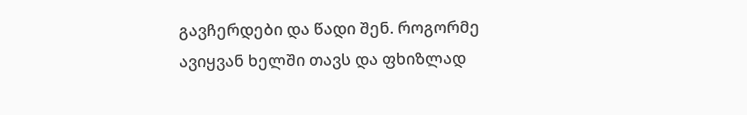გავჩერდები და წადი შენ. როგორმე ავიყვან ხელში თავს და ფხიზლად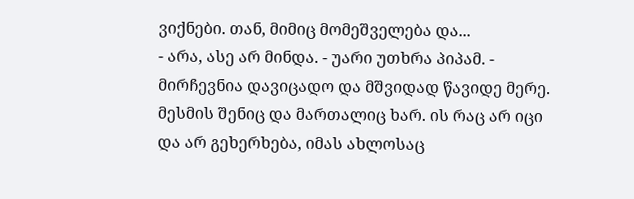ვიქნები. თან, მიმიც მომეშველება და...
- არა, ასე არ მინდა. - უარი უთხრა პიპამ. - მირჩევნია დავიცადო და მშვიდად წავიდე მერე. მესმის შენიც და მართალიც ხარ. ის რაც არ იცი და არ გეხერხება, იმას ახლოსაც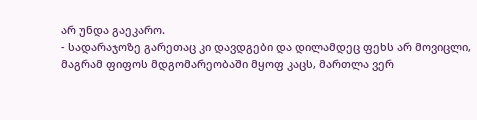არ უნდა გაეკარო.
- სადარაჯოზე გარეთაც კი დავდგები და დილამდეც ფეხს არ მოვიცლი, მაგრამ ფიფოს მდგომარეობაში მყოფ კაცს, მართლა ვერ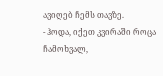ავიღებ ჩემს თავზე.
- ჰოდა, იქეთ კვირაში როცა ჩამოხვალ,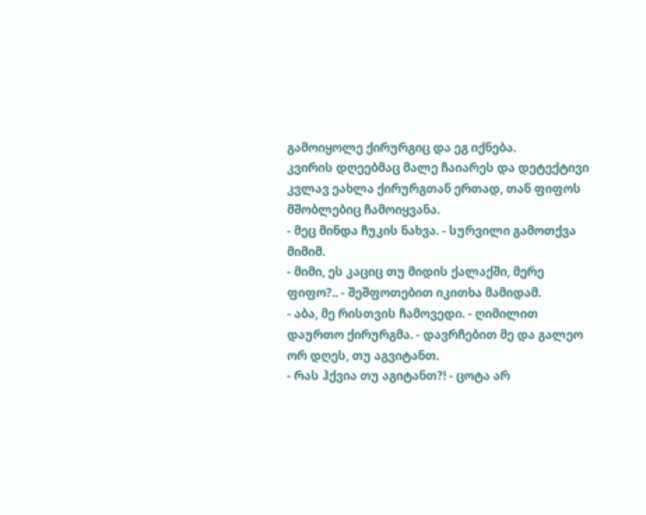გამოიყოლე ქირურგიც და ეგ იქნება.
კვირის დღეებმაც მალე ჩაიარეს და დეტექტივი კვლავ ეახლა ქირურგთან ერთად, თან ფიფოს მშობლებიც ჩამოიყვანა.
- მეც მინდა ჩუკის ნახვა. - სურვილი გამოთქვა მიმიმ.
- მიმი, ეს კაციც თუ მიდის ქალაქში, მერე ფიფო?.. - შეშფოთებით იკითხა მამიდამ.
- აბა, მე რისთვის ჩამოვედი. - ღიმილით დაურთო ქირურგმა. - დავრჩებით მე და გალეო ორ დღეს, თუ აგვიტანთ.
- რას ჰქვია თუ აგიტანთ?! - ცოტა არ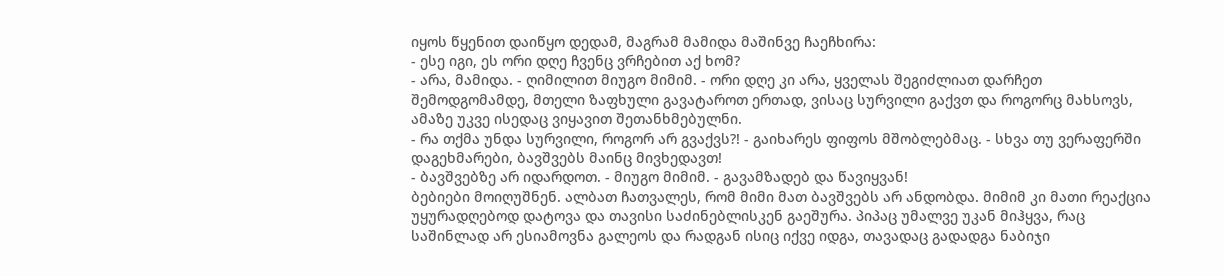იყოს წყენით დაიწყო დედამ, მაგრამ მამიდა მაშინვე ჩაეჩხირა:
- ესე იგი, ეს ორი დღე ჩვენც ვრჩებით აქ ხომ?
- არა, მამიდა. - ღიმილით მიუგო მიმიმ. - ორი დღე კი არა, ყველას შეგიძლიათ დარჩეთ შემოდგომამდე, მთელი ზაფხული გავატაროთ ერთად, ვისაც სურვილი გაქვთ და როგორც მახსოვს, ამაზე უკვე ისედაც ვიყავით შეთანხმებულნი.
- რა თქმა უნდა სურვილი, როგორ არ გვაქვს?! - გაიხარეს ფიფოს მშობლებმაც. - სხვა თუ ვერაფერში დაგეხმარები, ბავშვებს მაინც მივხედავთ!
- ბავშვებზე არ იდარდოთ. - მიუგო მიმიმ. - გავამზადებ და წავიყვან!
ბებიები მოიღუშნენ. ალბათ ჩათვალეს, რომ მიმი მათ ბავშვებს არ ანდობდა. მიმიმ კი მათი რეაქცია უყურადღებოდ დატოვა და თავისი საძინებლისკენ გაეშურა. პიპაც უმალვე უკან მიჰყვა, რაც საშინლად არ ესიამოვნა გალეოს და რადგან ისიც იქვე იდგა, თავადაც გადადგა ნაბიჯი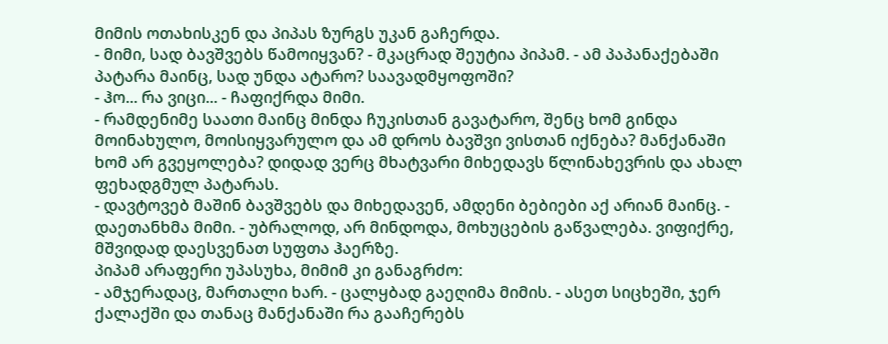მიმის ოთახისკენ და პიპას ზურგს უკან გაჩერდა.
- მიმი, სად ბავშვებს წამოიყვან? - მკაცრად შეუტია პიპამ. - ამ პაპანაქებაში პატარა მაინც, სად უნდა ატარო? საავადმყოფოში?
- ჰო... რა ვიცი... - ჩაფიქრდა მიმი.
- რამდენიმე საათი მაინც მინდა ჩუკისთან გავატარო, შენც ხომ გინდა მოინახულო, მოისიყვარულო და ამ დროს ბავშვი ვისთან იქნება? მანქანაში ხომ არ გვეყოლება? დიდად ვერც მხატვარი მიხედავს წლინახევრის და ახალ ფეხადგმულ პატარას.
- დავტოვებ მაშინ ბავშვებს და მიხედავენ, ამდენი ბებიები აქ არიან მაინც. - დაეთანხმა მიმი. - უბრალოდ, არ მინდოდა, მოხუცების გაწვალება. ვიფიქრე, მშვიდად დაესვენათ სუფთა ჰაერზე.
პიპამ არაფერი უპასუხა, მიმიმ კი განაგრძო:
- ამჯერადაც, მართალი ხარ. - ცალყბად გაეღიმა მიმის. - ასეთ სიცხეში, ჯერ ქალაქში და თანაც მანქანაში რა გააჩერებს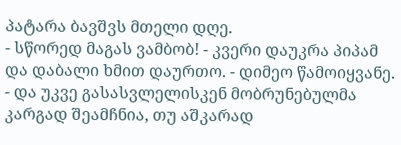პატარა ბავშვს მთელი დღე.
- სწორედ მაგას ვამბობ! - კვერი დაუკრა პიპამ და დაბალი ხმით დაურთო. - დიმეო წამოიყვანე. - და უკვე გასასვლელისკენ მობრუნებულმა კარგად შეამჩნია, თუ აშკარად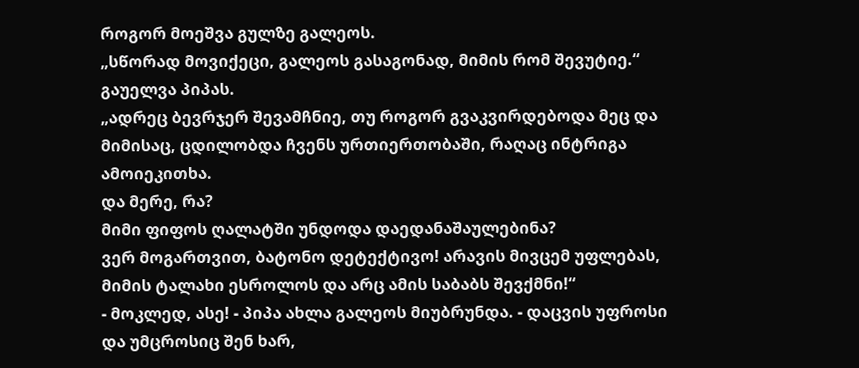როგორ მოეშვა გულზე გალეოს.
„სწორად მოვიქეცი, გალეოს გასაგონად, მიმის რომ შევუტიე.“
გაუელვა პიპას.
„ადრეც ბევრჯერ შევამჩნიე, თუ როგორ გვაკვირდებოდა მეც და მიმისაც, ცდილობდა ჩვენს ურთიერთობაში, რაღაც ინტრიგა ამოიეკითხა.
და მერე, რა?
მიმი ფიფოს ღალატში უნდოდა დაედანაშაულებინა?
ვერ მოგართვით, ბატონო დეტექტივო! არავის მივცემ უფლებას, მიმის ტალახი ესროლოს და არც ამის საბაბს შევქმნი!“
- მოკლედ, ასე! - პიპა ახლა გალეოს მიუბრუნდა. - დაცვის უფროსი და უმცროსიც შენ ხარ,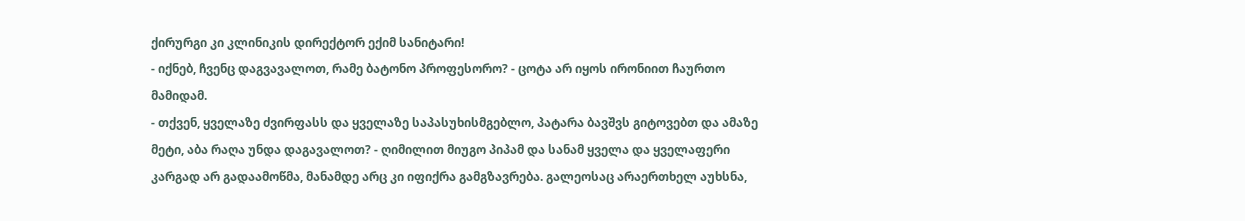ქირურგი კი კლინიკის დირექტორ ექიმ სანიტარი!
- იქნებ, ჩვენც დაგვავალოთ, რამე ბატონო პროფესორო? - ცოტა არ იყოს ირონიით ჩაურთო მამიდამ.
- თქვენ, ყველაზე ძვირფასს და ყველაზე საპასუხისმგებლო, პატარა ბავშვს გიტოვებთ და ამაზე მეტი, აბა რაღა უნდა დაგავალოთ? - ღიმილით მიუგო პიპამ და სანამ ყველა და ყველაფერი კარგად არ გადაამოწმა, მანამდე არც კი იფიქრა გამგზავრება. გალეოსაც არაერთხელ აუხსნა,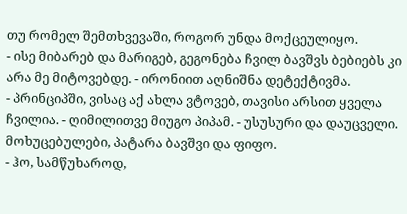თუ რომელ შემთხვევაში, როგორ უნდა მოქცეულიყო.
- ისე მიბარებ და მარიგებ, გეგონება ჩვილ ბავშვს ბებიებს კი არა მე მიტოვებდე. - ირონიით აღნიშნა დეტექტივმა.
- პრინციპში, ვისაც აქ ახლა ვტოვებ, თავისი არსით ყველა ჩვილია. - ღიმილითვე მიუგო პიპამ. - უსუსური და დაუცველი. მოხუცებულები, პატარა ბავშვი და ფიფო.
- ჰო, სამწუხაროდ,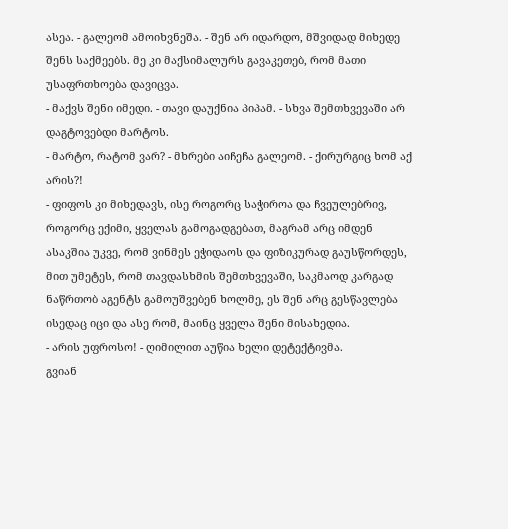ასეა. - გალეომ ამოიხვნეშა. - შენ არ იდარდო, მშვიდად მიხედე შენს საქმეებს. მე კი მაქსიმალურს გავაკეთებ, რომ მათი უსაფრთხოება დავიცვა.
- მაქვს შენი იმედი. - თავი დაუქნია პიპამ. - სხვა შემთხვევაში არ დაგტოვებდი მარტოს.
- მარტო, რატომ ვარ? - მხრები აიჩეჩა გალეომ. - ქირურგიც ხომ აქ არის?!
- ფიფოს კი მიხედავს, ისე როგორც საჭიროა და ჩვეულებრივ, როგორც ექიმი, ყველას გამოგადგებათ, მაგრამ არც იმდენ ასაკშია უკვე, რომ ვინმეს ეჭიდაოს და ფიზიკურად გაუსწორდეს, მით უმეტეს, რომ თავდასხმის შემთხვევაში, საკმაოდ კარგად ნაწრთობ აგენტს გამოუშვებენ ხოლმე, ეს შენ არც გესწავლება ისედაც იცი და ასე რომ, მაინც ყველა შენი მისახედია.
- არის უფროსო! - ღიმილით აუწია ხელი დეტექტივმა.
გვიან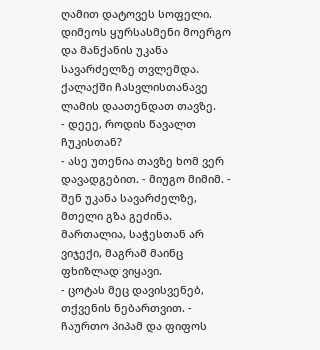ღამით დატოვეს სოფელი. დიმეოს ყურსასმენი მოერგო და მანქანის უკანა სავარძელზე თვლემდა.
ქალაქში ჩასვლისთანავე ლამის დაათენდათ თავზე.
- დეეე, როდის წავალთ ჩუკისთან?
- ასე უთენია თავზე ხომ ვერ დავადგებით. - მიუგო მიმიმ. - შენ უკანა სავარძელზე, მთელი გზა გეძინა. მართალია, საჭესთან არ ვიჯექი, მაგრამ მაინც ფხიზლად ვიყავი.
- ცოტას მეც დავისვენებ, თქვენის ნებართვით. - ჩაურთო პიპამ და ფიფოს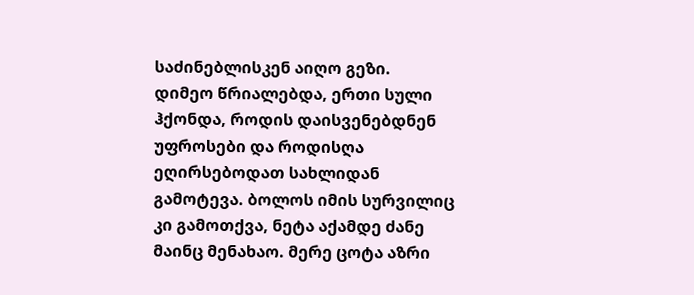საძინებლისკენ აიღო გეზი.
დიმეო წრიალებდა, ერთი სული ჰქონდა, როდის დაისვენებდნენ უფროსები და როდისღა ეღირსებოდათ სახლიდან გამოტევა. ბოლოს იმის სურვილიც კი გამოთქვა, ნეტა აქამდე ძანე მაინც მენახაო. მერე ცოტა აზრი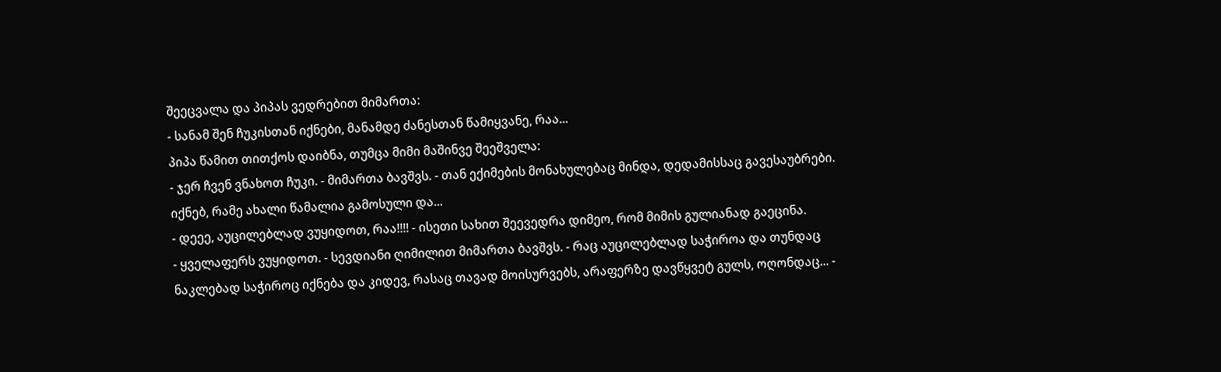შეეცვალა და პიპას ვედრებით მიმართა:
- სანამ შენ ჩუკისთან იქნები, მანამდე ძანესთან წამიყვანე, რაა...
პიპა წამით თითქოს დაიბნა, თუმცა მიმი მაშინვე შეეშველა:
- ჯერ ჩვენ ვნახოთ ჩუკი. - მიმართა ბავშვს. - თან ექიმების მონახულებაც მინდა, დედამისსაც გავესაუბრები. იქნებ, რამე ახალი წამალია გამოსული და...
- დეეე, აუცილებლად ვუყიდოთ, რაა!!!! - ისეთი სახით შეევედრა დიმეო, რომ მიმის გულიანად გაეცინა.
- ყველაფერს ვუყიდოთ. - სევდიანი ღიმილით მიმართა ბავშვს. - რაც აუცილებლად საჭიროა და თუნდაც ნაკლებად საჭიროც იქნება და კიდევ, რასაც თავად მოისურვებს, არაფერზე დავწყვეტ გულს, ოღონდაც... -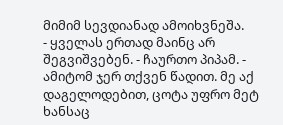მიმიმ სევდიანად ამოიხვნეშა.
- ყველას ერთად მაინც არ შეგვიშვებენ. - ჩაურთო პიპამ. - ამიტომ ჯერ თქვენ წადით. მე აქ დაგელოდებით, ცოტა უფრო მეტ ხანსაც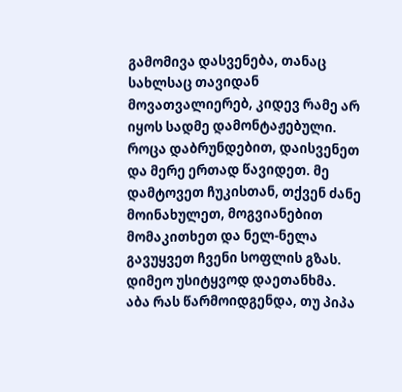გამომივა დასვენება, თანაც სახლსაც თავიდან მოვათვალიერებ, კიდევ რამე არ იყოს სადმე დამონტაჟებული. როცა დაბრუნდებით, დაისვენეთ და მერე ერთად წავიდეთ. მე დამტოვეთ ჩუკისთან, თქვენ ძანე მოინახულეთ, მოგვიანებით მომაკითხეთ და ნელ-ნელა გავუყვეთ ჩვენი სოფლის გზას.
დიმეო უსიტყვოდ დაეთანხმა. აბა რას წარმოიდგენდა, თუ პიპა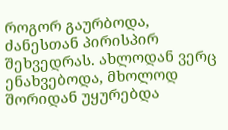როგორ გაურბოდა, ძანესთან პირისპირ შეხვედრას. ახლოდან ვერც ენახვებოდა, მხოლოდ შორიდან უყურებდა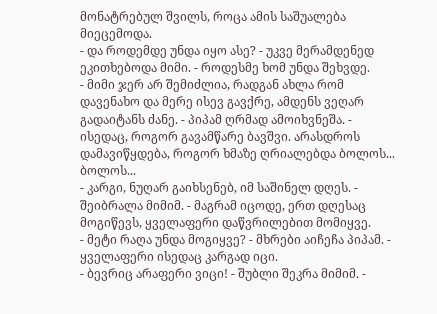მონატრებულ შვილს, როცა ამის საშუალება მიეცემოდა.
- და როდემდე უნდა იყო ასე? - უკვე მერამდენედ ეკითხებოდა მიმი. - როდესმე ხომ უნდა შეხვდე.
- მიმი ჯერ არ შემიძლია, რადგან ახლა რომ დავენახო და მერე ისევ გავქრე, ამდენს ვეღარ გადაიტანს ძანე. - პიპამ ღრმად ამოიხვნეშა. - ისედაც, როგორ გავამწარე ბავშვი. არასდროს დამავიწყდება, როგორ ხმაზე ღრიალებდა ბოლოს... ბოლოს...
- კარგი, ნუღარ გაიხსენებ, იმ საშინელ დღეს. - შეიბრალა მიმიმ. - მაგრამ იცოდე, ერთ დღესაც მოგიწევს, ყველაფერი დაწვრილებით მომიყვე.
- მეტი რაღა უნდა მოგიყვე? - მხრები აიჩეჩა პიპამ. - ყველაფერი ისედაც კარგად იცი.
- ბევრიც არაფერი ვიცი! - შუბლი შეკრა მიმიმ. -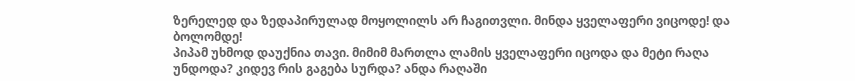ზერელედ და ზედაპირულად მოყოლილს არ ჩაგითვლი. მინდა ყველაფერი ვიცოდე! და ბოლომდე!
პიპამ უხმოდ დაუქნია თავი. მიმიმ მართლა ლამის ყველაფერი იცოდა და მეტი რაღა უნდოდა? კიდევ რის გაგება სურდა? ანდა რაღაში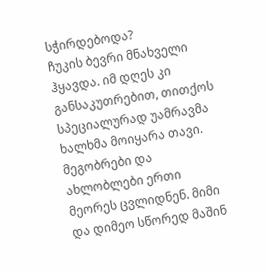სჭირდებოდა?
ჩუკის ბევრი მნახველი ჰყავდა. იმ დღეს კი განსაკუთრებით, თითქოს სპეციალურად უამრავმა ხალხმა მოიყარა თავი. მეგობრები და ახლობლები ერთი მეორეს ცვლიდნენ. მიმი და დიმეო სწორედ მაშინ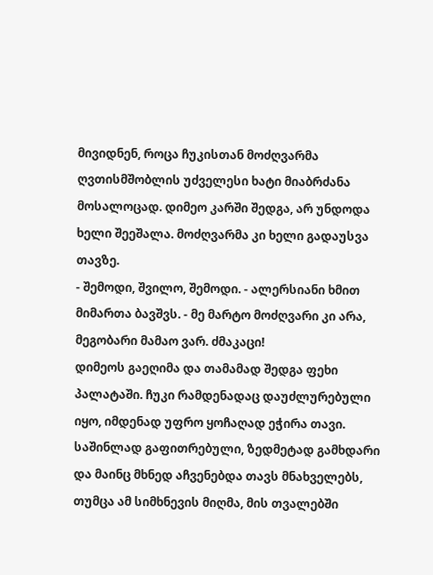მივიდნენ, როცა ჩუკისთან მოძღვარმა ღვთისმშობლის უძველესი ხატი მიაბრძანა მოსალოცად. დიმეო კარში შედგა, არ უნდოდა ხელი შეეშალა. მოძღვარმა კი ხელი გადაუსვა თავზე.
- შემოდი, შვილო, შემოდი. - ალერსიანი ხმით მიმართა ბავშვს. - მე მარტო მოძღვარი კი არა, მეგობარი მამაო ვარ. ძმაკაცი!
დიმეოს გაეღიმა და თამამად შედგა ფეხი პალატაში. ჩუკი რამდენადაც დაუძლურებული იყო, იმდენად უფრო ყოჩაღად ეჭირა თავი. საშინლად გაფითრებული, ზედმეტად გამხდარი და მაინც მხნედ აჩვენებდა თავს მნახველებს, თუმცა ამ სიმხნევის მიღმა, მის თვალებში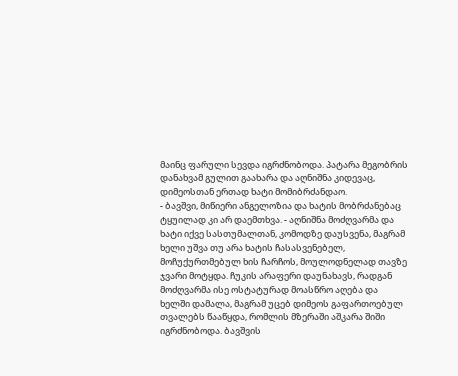მაინც ფარული სევდა იგრძნობოდა. პატარა მეგობრის დანახვამ გულით გაახარა და აღნიშნა კიდევაც, დიმეოსთან ერთად ხატი მომიბრძანდაო.
- ბავშვი, მიწიერი ანგელოზია და ხატის მობრძანებაც ტყუილად კი არ დაემთხვა. - აღნიშნა მოძღვარმა და ხატი იქვე სასთუმალთან, კომოდზე დაუსვენა, მაგრამ ხელი უშვა თუ არა ხატის ჩასასვენებელ, მოჩუქურთმებულ ხის ჩარჩოს, მოულოდნელად თავზე ჯვარი მოტყდა. ჩუკის არაფერი დაუნახავს, რადგან მოძღვარმა ისე ოსტატურად მოასწრო აღება და ხელში დამალა, მაგრამ უცებ დიმეოს გაფართოებულ თვალებს წააწყდა, რომლის მზერაში აშკარა შიში იგრძნობოდა. ბავშვის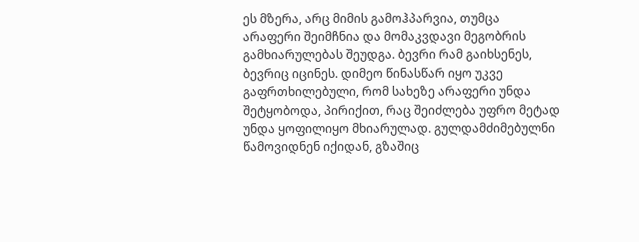ეს მზერა, არც მიმის გამოჰპარვია, თუმცა არაფერი შეიმჩნია და მომაკვდავი მეგობრის გამხიარულებას შეუდგა. ბევრი რამ გაიხსენეს, ბევრიც იცინეს. დიმეო წინასწარ იყო უკვე გაფრთხილებული, რომ სახეზე არაფერი უნდა შეტყობოდა, პირიქით, რაც შეიძლება უფრო მეტად უნდა ყოფილიყო მხიარულად. გულდამძიმებულნი წამოვიდნენ იქიდან, გზაშიც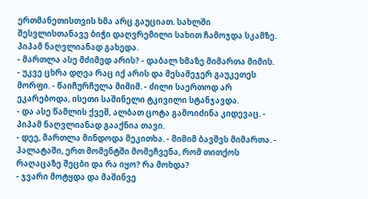ერთმანეთისთვის ხმა არც გაუციათ. სახლში შესვლისთანავე ბიჭი დაღვრემილი სახით ჩამოჯდა სკამზე. პიპამ ნაღვლიანად გახედა.
- მართლა ასე მძიმედ არის? - დაბალ ხმაზე მიმართა მიმის.
- უკვე ცხრა დღეა რაც იქ არის და მესამეჯერ გაუკეთეს მორფი. - წაიჩურჩულა მიმიმ. - ძილი საერთოდ არ ეკარებოდა, ისეთი საშინელი ტკივილი სტანჯავდა.
- და ასე წამლის ქვეშ, ალბათ ცოტა გამოიძინა კიდევაც. - პიპამ ნაღვლიანად გააქნია თავი.
- დეე, მართლა მინდოდა მეკითხა. - მიმიმ ბავშვს მიმართა. - პალატაში, ერთ მომენტში მომეჩვენა, რომ თითქოს რაღაცაზე შეცბი და რა იყო? რა მოხდა?
- ჯვარი მოტყდა და მაშინვე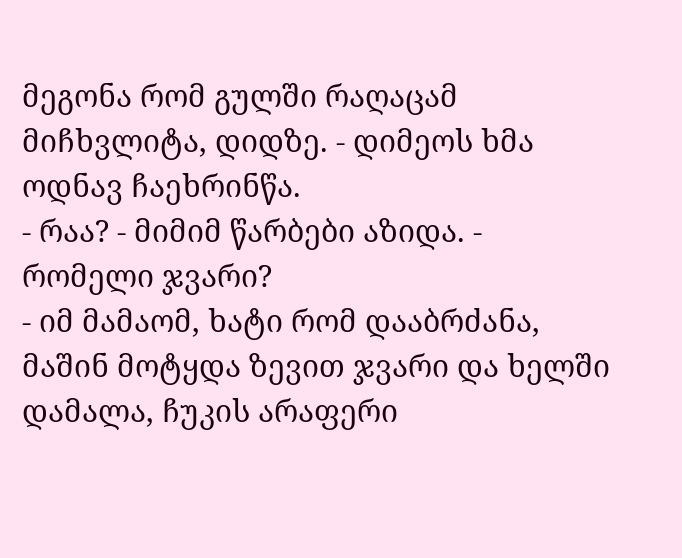მეგონა რომ გულში რაღაცამ მიჩხვლიტა, დიდზე. - დიმეოს ხმა ოდნავ ჩაეხრინწა.
- რაა? - მიმიმ წარბები აზიდა. - რომელი ჯვარი?
- იმ მამაომ, ხატი რომ დააბრძანა, მაშინ მოტყდა ზევით ჯვარი და ხელში დამალა, ჩუკის არაფერი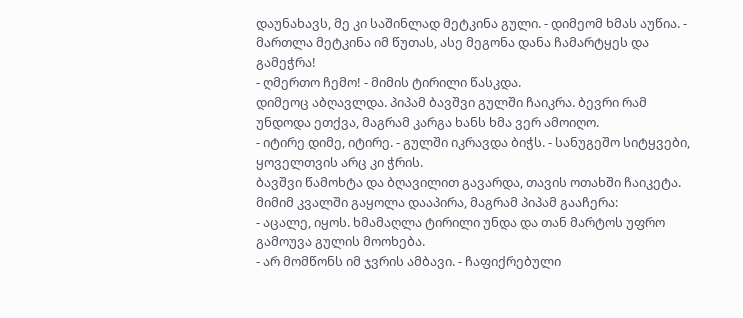დაუნახავს, მე კი საშინლად მეტკინა გული. - დიმეომ ხმას აუწია. - მართლა მეტკინა იმ წუთას, ასე მეგონა დანა ჩამარტყეს და გამეჭრა!
- ღმერთო ჩემო! - მიმის ტირილი წასკდა.
დიმეოც აბღავლდა. პიპამ ბავშვი გულში ჩაიკრა. ბევრი რამ უნდოდა ეთქვა, მაგრამ კარგა ხანს ხმა ვერ ამოიღო.
- იტირე დიმე, იტირე. - გულში იკრავდა ბიჭს. - სანუგეშო სიტყვები, ყოველთვის არც კი ჭრის.
ბავშვი წამოხტა და ბღავილით გავარდა, თავის ოთახში ჩაიკეტა. მიმიმ კვალში გაყოლა დააპირა, მაგრამ პიპამ გააჩერა:
- აცალე, იყოს. ხმამაღლა ტირილი უნდა და თან მარტოს უფრო გამოუვა გულის მოოხება.
- არ მომწონს იმ ჯვრის ამბავი. - ჩაფიქრებული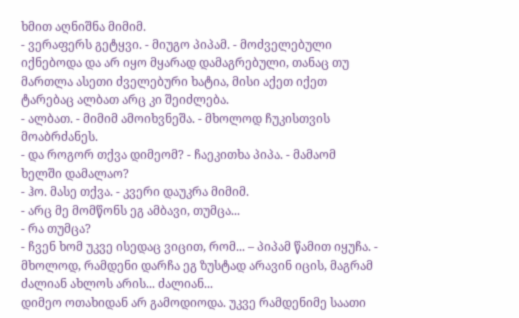ხმით აღნიშნა მიმიმ.
- ვერაფერს გეტყვი. - მიუგო პიპამ. - მოძველებული იქნებოდა და არ იყო მყარად დამაგრებული, თანაც თუ მართლა ასეთი ძველებური ხატია, მისი აქეთ იქეთ ტარებაც ალბათ არც კი შეიძლება.
- ალბათ. - მიმიმ ამოიხვნეშა. - მხოლოდ ჩუკისთვის მოაბრძანეს.
- და როგორ თქვა დიმეომ? - ჩაეკითხა პიპა. - მამაომ ხელში დამალაო?
- ჰო. მასე თქვა. - კვერი დაუკრა მიმიმ.
- არც მე მომწონს ეგ ამბავი, თუმცა...
- რა თუმცა?
- ჩვენ ხომ უკვე ისედაც ვიცით, რომ... – პიპამ წამით იყუჩა. - მხოლოდ, რამდენი დარჩა ეგ ზუსტად არავინ იცის, მაგრამ ძალიან ახლოს არის... ძალიან...
დიმეო ოთახიდან არ გამოდიოდა. უკვე რამდენიმე საათი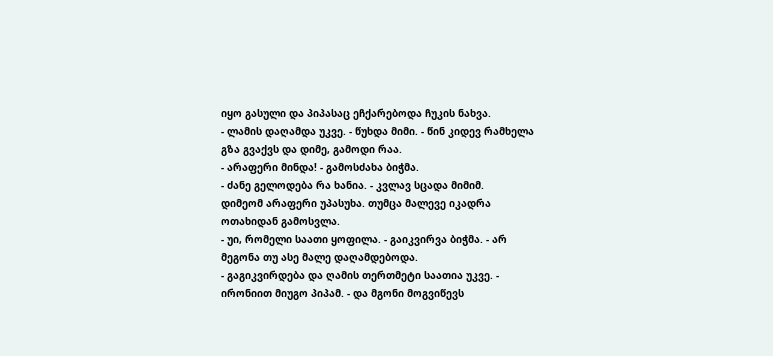იყო გასული და პიპასაც ეჩქარებოდა ჩუკის ნახვა.
- ლამის დაღამდა უკვე. - წუხდა მიმი. - წინ კიდევ რამხელა გზა გვაქვს და დიმე, გამოდი რაა.
- არაფერი მინდა! - გამოსძახა ბიჭმა.
- ძანე გელოდება რა ხანია. - კვლავ სცადა მიმიმ.
დიმეომ არაფერი უპასუხა. თუმცა მალევე იკადრა ოთახიდან გამოსვლა.
- უი, რომელი საათი ყოფილა. - გაიკვირვა ბიჭმა. - არ მეგონა თუ ასე მალე დაღამდებოდა.
- გაგიკვირდება და ღამის თერთმეტი საათია უკვე. - ირონიით მიუგო პიპამ. - და მგონი მოგვიწევს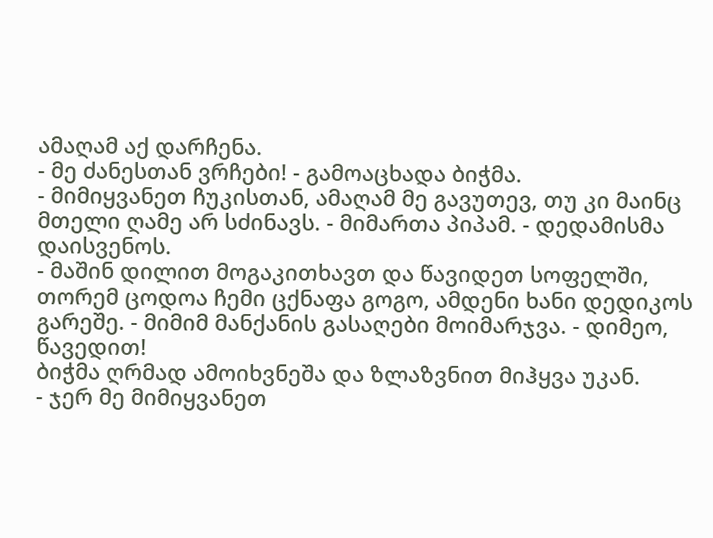ამაღამ აქ დარჩენა.
- მე ძანესთან ვრჩები! - გამოაცხადა ბიჭმა.
- მიმიყვანეთ ჩუკისთან, ამაღამ მე გავუთევ, თუ კი მაინც მთელი ღამე არ სძინავს. - მიმართა პიპამ. - დედამისმა დაისვენოს.
- მაშინ დილით მოგაკითხავთ და წავიდეთ სოფელში, თორემ ცოდოა ჩემი ცქნაფა გოგო, ამდენი ხანი დედიკოს გარეშე. - მიმიმ მანქანის გასაღები მოიმარჯვა. - დიმეო, წავედით!
ბიჭმა ღრმად ამოიხვნეშა და ზლაზვნით მიჰყვა უკან.
- ჯერ მე მიმიყვანეთ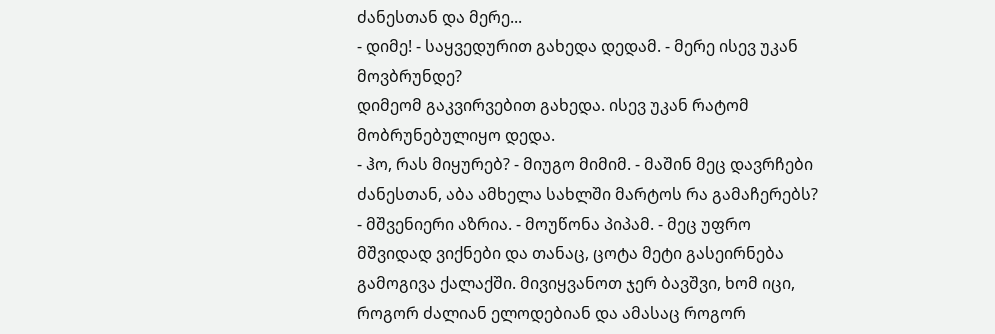ძანესთან და მერე...
- დიმე! - საყვედურით გახედა დედამ. - მერე ისევ უკან მოვბრუნდე?
დიმეომ გაკვირვებით გახედა. ისევ უკან რატომ მობრუნებულიყო დედა.
- ჰო, რას მიყურებ? - მიუგო მიმიმ. - მაშინ მეც დავრჩები ძანესთან, აბა ამხელა სახლში მარტოს რა გამაჩერებს?
- მშვენიერი აზრია. - მოუწონა პიპამ. - მეც უფრო მშვიდად ვიქნები და თანაც, ცოტა მეტი გასეირნება გამოგივა ქალაქში. მივიყვანოთ ჯერ ბავშვი, ხომ იცი, როგორ ძალიან ელოდებიან და ამასაც როგორ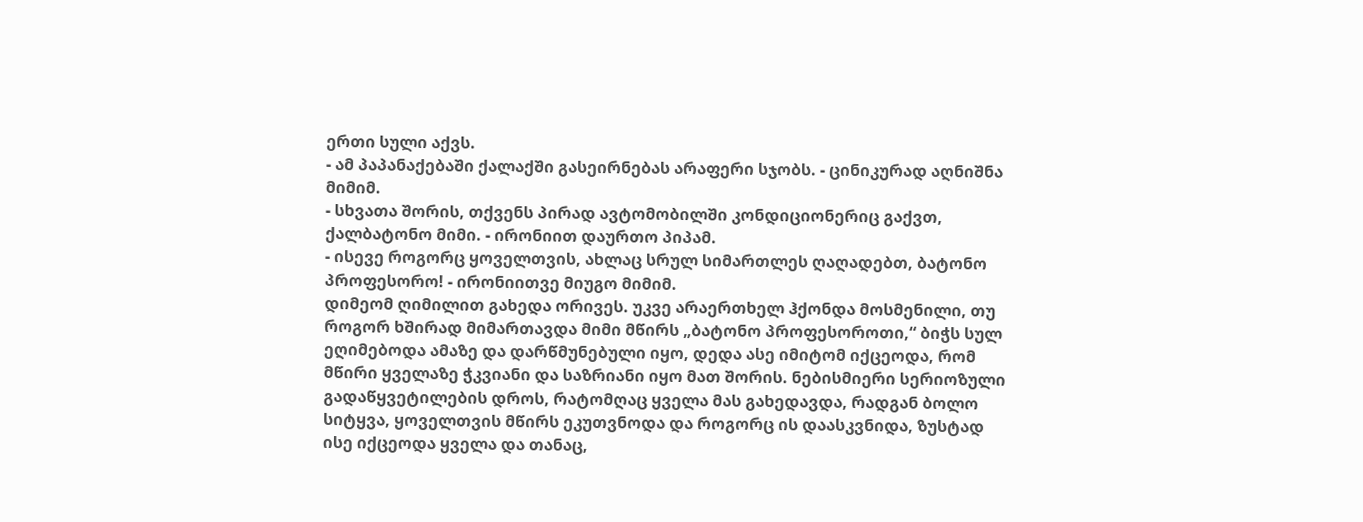ერთი სული აქვს.
- ამ პაპანაქებაში ქალაქში გასეირნებას არაფერი სჯობს. - ცინიკურად აღნიშნა მიმიმ.
- სხვათა შორის, თქვენს პირად ავტომობილში კონდიციონერიც გაქვთ, ქალბატონო მიმი. - ირონიით დაურთო პიპამ.
- ისევე როგორც ყოველთვის, ახლაც სრულ სიმართლეს ღაღადებთ, ბატონო პროფესორო! - ირონიითვე მიუგო მიმიმ.
დიმეომ ღიმილით გახედა ორივეს. უკვე არაერთხელ ჰქონდა მოსმენილი, თუ როგორ ხშირად მიმართავდა მიმი მწირს „ბატონო პროფესოროთი,“ ბიჭს სულ ეღიმებოდა ამაზე და დარწმუნებული იყო, დედა ასე იმიტომ იქცეოდა, რომ მწირი ყველაზე ჭკვიანი და საზრიანი იყო მათ შორის. ნებისმიერი სერიოზული გადაწყვეტილების დროს, რატომღაც ყველა მას გახედავდა, რადგან ბოლო სიტყვა, ყოველთვის მწირს ეკუთვნოდა და როგორც ის დაასკვნიდა, ზუსტად ისე იქცეოდა ყველა და თანაც,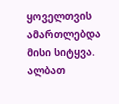ყოველთვის ამართლებდა მისი სიტყვა. ალბათ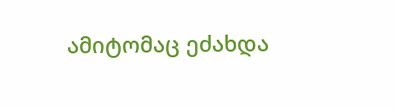ამიტომაც ეძახდა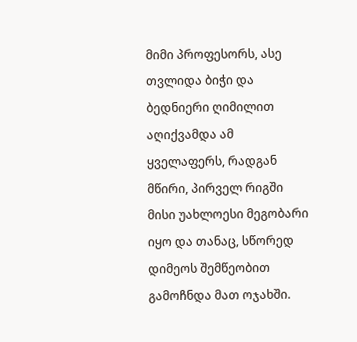მიმი პროფესორს, ასე თვლიდა ბიჭი და ბედნიერი ღიმილით აღიქვამდა ამ ყველაფერს, რადგან მწირი, პირველ რიგში მისი უახლოესი მეგობარი იყო და თანაც, სწორედ დიმეოს შემწეობით გამოჩნდა მათ ოჯახში.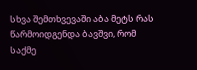სხვა შემთხვევაში აბა მეტს რას წარმოიდგენდა ბავშვი, რომ საქმე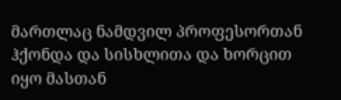მართლაც ნამდვილ პროფესორთან ჰქონდა და სისხლითა და ხორცით იყო მასთან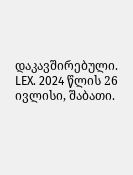დაკავშირებული.
LEX. 2024 წლის 26 ივლისი, შაბათი.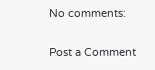No comments:

Post a Comment